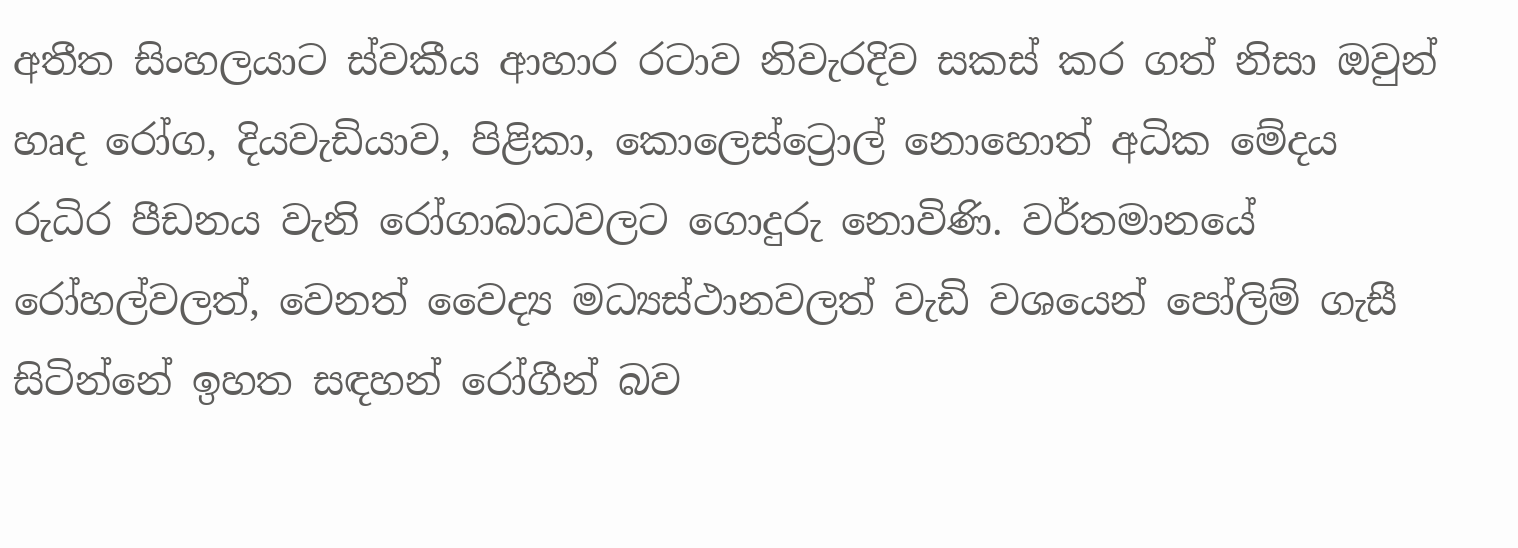අතීත සිංහලයාට ස්‌වකීය ආහාර රටාව නිවැරදිව සකස්‌ කර ගත් නිසා ඔවුන් හෘද රෝග, දියවැඩියාව, පිළිකා, කොලෙස්‌ට්‍රොල් නොහොත් අධික මේදය රුධිර පීඩනය වැනි රෝගාබාධවලට ගොදුරු නොවිණි. වර්තමානයේ රෝහල්වලත්, වෙනත් වෛද්‍ය මධ්‍යස්‌ථානවලත් වැඩි වශයෙන් පෝලිම් ගැසී සිටින්නේ ඉහත සඳහන් රෝගීන් බව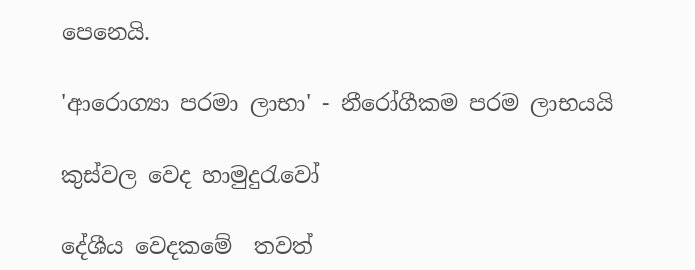පෙනෙයි.

'ආරොග්‍යා පරමා ලාභා' - නීරෝගීකම පරම ලාභයයි

කුස්‌වල වෙද හාමුදුරැවෝ

දේශීය වෙදකමේ  තවත්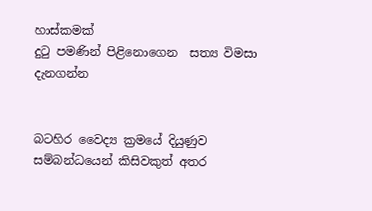හාස්‌කමක්‌
දුටු පමණින් පිළිනොගෙන  සත්‍ය විමසා දැනගන්න


බටහිර වෛද්‍ය ක්‍රමයේ දියුණුව සම්බන්ධයෙන් කිසිවකුත් අතර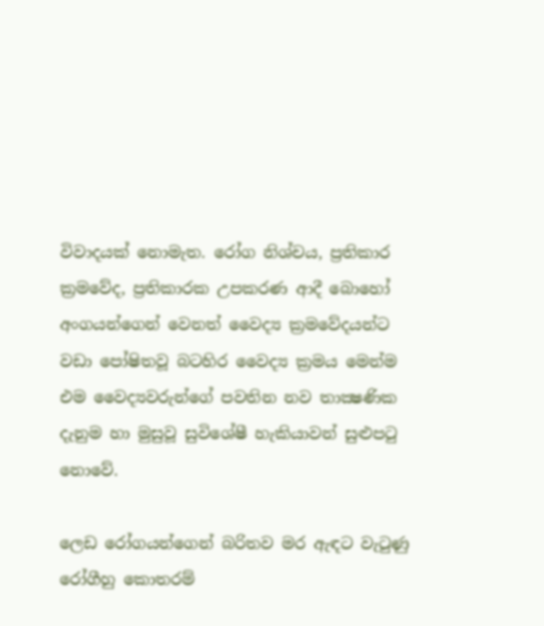විවාදයක්‌ නොමැත. රෝග නිශ්චය, ප්‍රතිකාර ක්‍රමවේද, ප්‍රතිකාරක උපකරණ ආදී බොහෝ අංගයන්ගෙන් වෙනත් වෛද්‍ය ක්‍රමවේදයන්ට වඩා පෝෂිතවූ බටහිර වෛද්‍ය ක්‍රමය මෙන්ම එම වෛද්‍යවරුන්ගේ පවතින නව තාක්‍ෂණික දැනුම හා මුසුවූ සුවිශේෂී හැකියාවන් සුළුපටු නොවේ.

ලෙඩ රෝගයන්ගෙන් බරිතව මර ඇඳට වැටුණු රෝගීහු කොතරම්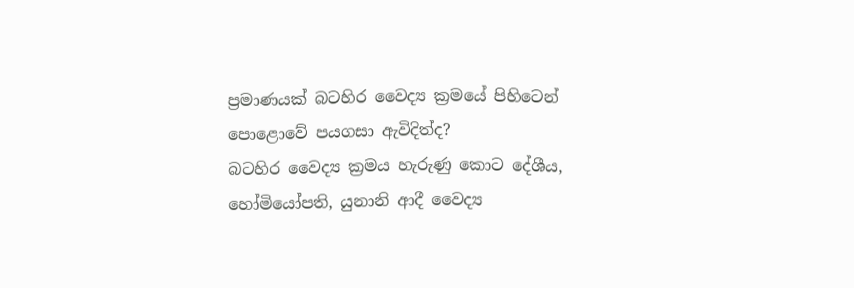ප්‍රමාණයක්‌ බටහිර වෛද්‍ය ක්‍රමයේ පිහිටෙන් පොළොවේ පයගසා ඇවිදිත්ද?
බටහිර වෛද්‍ය ක්‍රමය හැරුණු කොට දේශීය, හෝමියෝපති, යුනානි ආදී වෛද්‍ය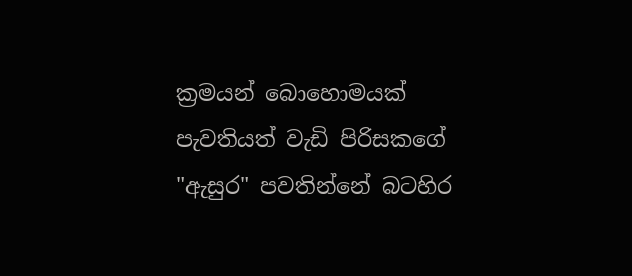ක්‍රමයන් බොහොමයක්‌ පැවතියත් වැඩි පිරිසකගේ "ඇසුර" පවතින්නේ බටහිර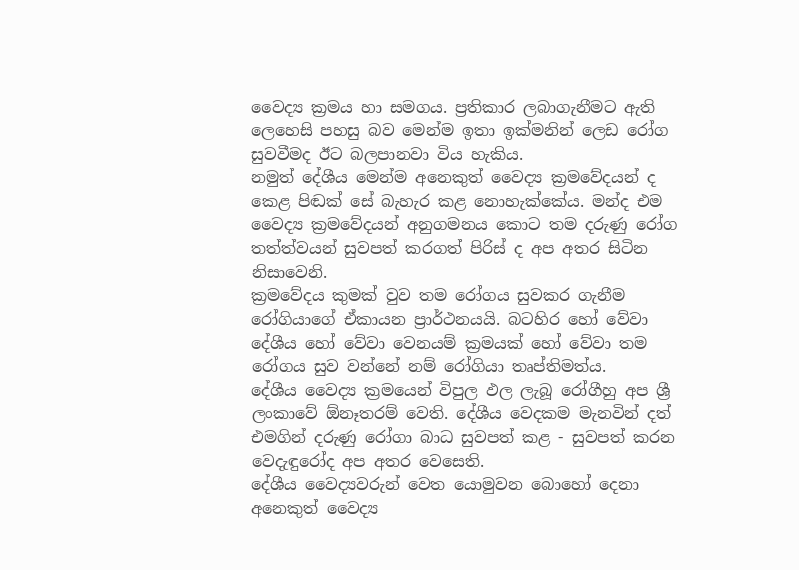වෛද්‍ය ක්‍රමය හා සමගය. ප්‍රතිකාර ලබාගැනීමට ඇති ලෙහෙසි පහසු බව මෙන්ම ඉතා ඉක්‌මනින් ලෙඩ රෝග සුවවීමද ඊට බලපානවා විය හැකිය.
නමුත් දේශීය මෙන්ම අනෙකුත් වෛද්‍ය ක්‍රමවේදයන් ද කෙළ පිඬක්‌ සේ බැහැර කළ නොහැක්‌කේය. මන්ද එම වෛද්‍ය ක්‍රමවේදයන් අනුගමනය කොට තම දරුණු රෝග තත්ත්වයන් සුවපත් කරගත් පිරිස්‌ ද අප අතර සිටින නිසාවෙනි.
ක්‍රමවේදය කුමක්‌ වුව තම රෝගය සුවකර ගැනීම රෝගියාගේ ඒකායන ප්‍රාර්ථනයයි. බටහිර හෝ වේවා දේශීය හෝ වේවා වෙනයම් ක්‍රමයක්‌ හෝ වේවා තම රෝගය සුව වන්නේ නම් රෝගියා තෘප්තිමත්ය.
දේශීය වෛද්‍ය ක්‍රමයෙන් විපුල ඵල ලැබූ රෝගීහු අප ශ්‍රී ලංකාවේ ඕනෑතරම් වෙති. දේශීය වෙදකම මැනවින් දත් එමගින් දරුණු රෝගා බාධ සුවපත් කළ - සුවපත් කරන වෙදැඳුරෝද අප අතර වෙසෙති.
දේශීය වෛද්‍යවරුන් වෙත යොමුවන බොහෝ දෙනා අනෙකුත් වෛද්‍ය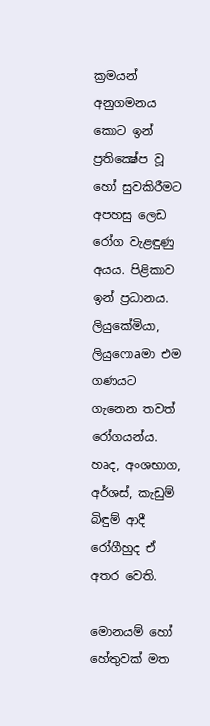ක්‍රමයන් අනුගමනය කොට ඉන් ප්‍රතික්‍ෂේප වූ හෝ සුවකිරීමට අපහසු ලෙඩ රෝග වැළඳුණු අයය. පිළිකාව ඉන් ප්‍රධානය. ලියුකේමියා, ලියුෆොaමා එම ගණයට ගැනෙන තවත් රෝගයන්ය. හෘද, අංශභාග, අර්ශස්‌, කැඩුම් බිඳුම් ආදී රෝගීහුද ඒ අතර වෙති.

මොනයම් හෝ හේතුවක්‌ මත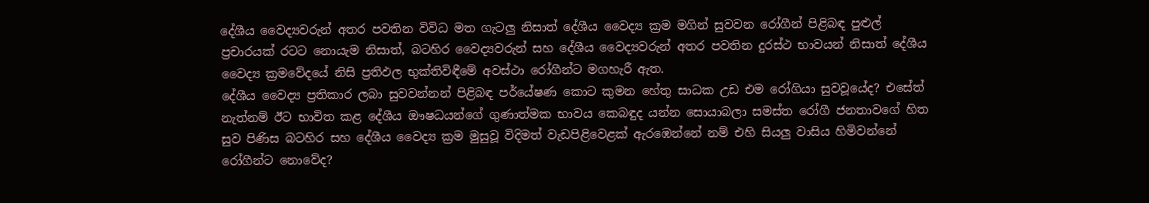දේශීය වෛද්‍යවරුන් අතර පවතින විවිධ මත ගැටලු නිසාත් දේශීය වෛද්‍ය ක්‍රම මගින් සුවවන රෝගීන් පිළිබඳ පුළුල් ප්‍රචාරයක්‌ රටට නොයැම නිසාත්, බටහිර වෛද්‍යවරුන් සහ දේශීය වෛද්‍යවරුන් අතර පවතින දුරස්‌ථ භාවයන් නිසාත් දේශීය වෛද්‍ය ක්‍රමවේදයේ නිසි ප්‍රතිඵල භුක්‌තිවිඳීමේ අවස්‌ථා රෝගීන්ට මගහැරී ඇත.
දේශීය වෛද්‍ය ප්‍රතිකාර ලබා සුවවන්නන් පිළිබඳ පර්යේෂණ කොට කුමන හේතු සාධක උඩ එම රෝගියා සුවවූයේද? එසේත් නැත්නම් ඊට භාවිත කළ දේශීය ඖෂධයන්ගේ ගුණාත්මක භාවය කෙබඳුද යන්න සොයාබලා සමස්‌ත රෝගී ජනතාවගේ හිත සුව පිණිස බටහිර සහ දේශීය වෛද්‍ය ක්‍රම මුසුවූ විදිමත් වැඩපිළිවෙළක්‌ ඇරඹෙන්නේ නම් එහි සියලු වාසිය හිමිවන්නේ රෝගීන්ට නොවේද?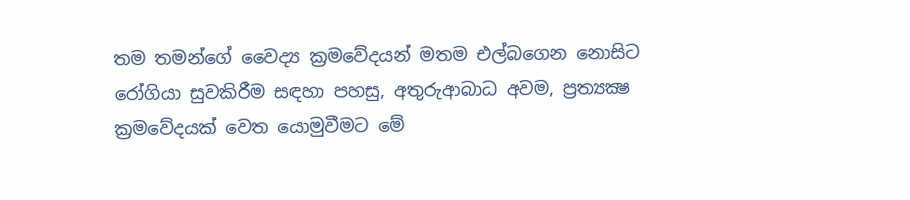තම තමන්ගේ වෛද්‍ය ක්‍රමවේදයන් මතම එල්බගෙන නොසිට රෝගියා සුවකිරීම සඳහා පහසු, අතුරුආබාධ අවම, ප්‍රත්‍යක්‍ෂ ක්‍රමවේදයක්‌ වෙත යොමුවීමට මේ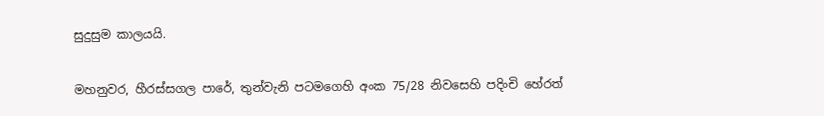සුදුසුම කාලයයි.

මහනුවර, හීරස්‌සගල පාරේ, තුන්වැනි පටමගෙහි අංක 75/28 නිවසෙහි පදිංචි හේරත්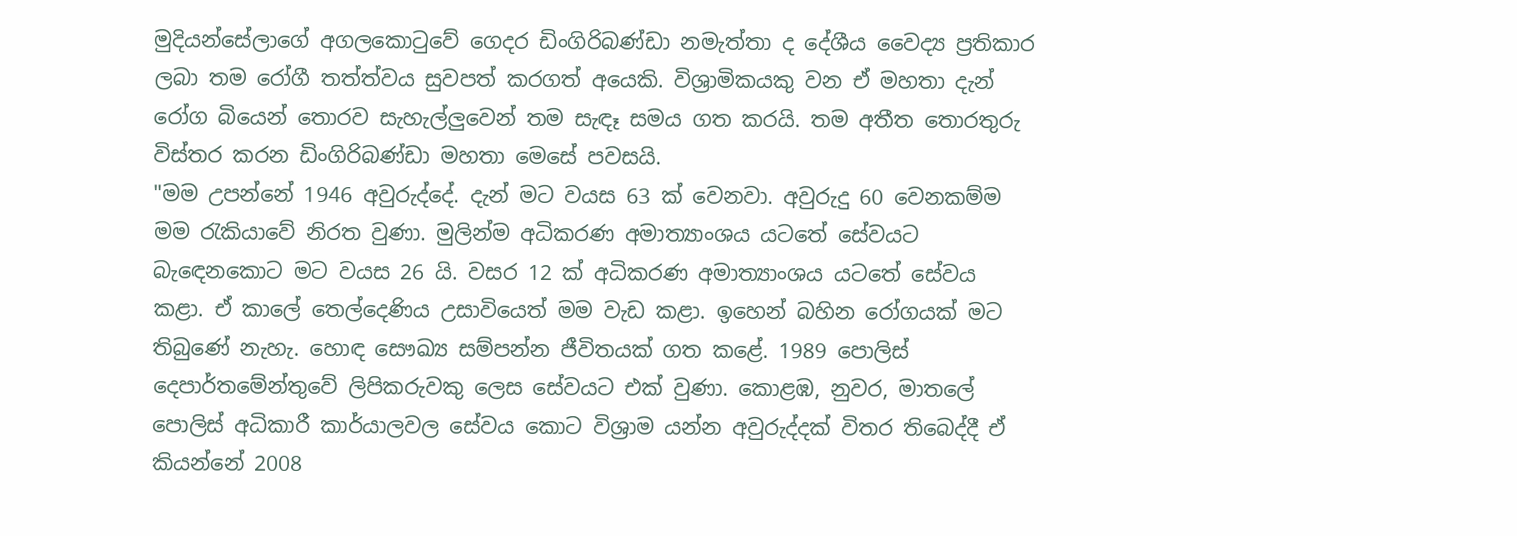මුදියන්සේලාගේ අගලකොටුවේ ගෙදර ඩිංගිරිබණ්‌ඩා නමැත්තා ද දේශීය වෛද්‍ය ප්‍රතිකාර ලබා තම රෝගී තත්ත්වය සුවපත් කරගත් අයෙකි. විශ්‍රාමිකයකු වන ඒ මහතා දැන් රෝග බියෙන් තොරව සැහැල්ලුවෙන් තම සැඳෑ සමය ගත කරයි. තම අතීත තොරතුරු විස්‌තර කරන ඩිංගිරිබණ්‌ඩා මහතා මෙසේ පවසයි.
"මම උපන්නේ 1946 අවුරුද්දේ. දැන් මට වයස 63 ක්‌ වෙනවා. අවුරුදු 60 වෙනකම්ම මම රැකියාවේ නිරත වුණා. මුලින්ම අධිකරණ අමාත්‍යාංශය යටතේ සේවයට බැඳෙනකොට මට වයස 26 යි. වසර 12 ක්‌ අධිකරණ අමාත්‍යාංශය යටතේ සේවය කළා. ඒ කාලේ තෙල්දෙණිය උසාවියෙත් මම වැඩ කළා. ඉහෙන් බහින රෝගයක්‌ මට තිබුණේ නැහැ. හොඳ සෞඛ්‍ය සම්පන්න ජීවිතයක්‌ ගත කළේ. 1989 පොලිස්‌ දෙපාර්තමේන්තුවේ ලිපිකරුවකු ලෙස සේවයට එක්‌ වුණා. කොළඹ, නුවර, මාතලේ පොලිස්‌ අධිකාරී කාර්යාලවල සේවය කොට විශ්‍රාම යන්න අවුරුද්දක්‌ විතර තිබෙද්දී ඒ කියන්නේ 2008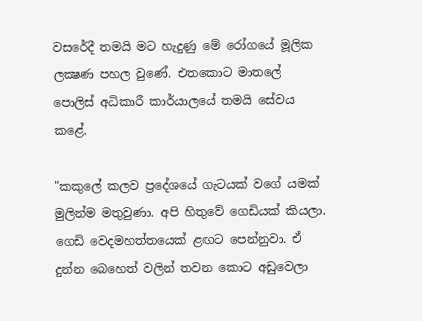වසරේදී තමයි මට හැදුණු මේ රෝගයේ මූලික ලක්‍ෂණ පහල වුණේ. එතකොට මාතලේ පොලිස්‌ අධිකාරී කාර්යාලයේ තමයි සේවය කළේ.

"කකුලේ කලව ප්‍රදේශයේ ගැටයක්‌ වගේ යමක්‌ මුලින්ම මතුවුණා. අපි හිතුවේ ගෙඩියක්‌ කියලා. ගෙඩි වෙදමහත්තයෙක්‌ ළඟට පෙන්නුවා. ඒ දුන්න බෙහෙත් වලින් තවන කොට අඩුවෙලා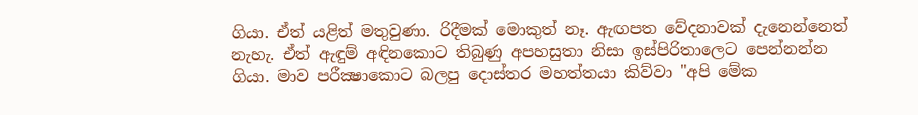ගියා. ඒත් යළිත් මතුවුණා. රිදීමක්‌ මොකුත් නෑ. ඇඟපත වේදනාවක්‌ දැනෙන්නෙත් නැහැ. ඒත් ඇඳුම් අඳිනකොට තිබුණු අපහසුතා නිසා ඉස්‌පිරිතාලෙට පෙන්නන්න ගියා. මාව පරීක්‍ෂාකොට බලපු දොස්‌තර මහත්තයා කිව්වා "අපි මේක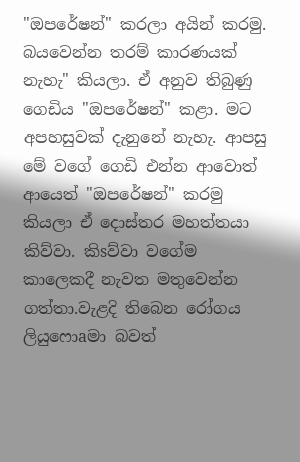"ඔපරේෂන්" කරලා අයින් කරමු. බයවෙන්න තරම් කාරණයක්‌ නැහැ" කියලා. ඒ අනුව තිබුණු ගෙඩිය "ඔපරේෂන්" කළා. මට අපහසුවක්‌ දැනුනේ නැහැ. ආපසු මේ වගේ ගෙඩි එන්න ආවොත් ආයෙත් "ඔපරේෂන්" කරමු කියලා ඒ දොස්‌තර මහත්තයා කිව්වා. කිsව්වා වගේම කාලෙකදී නැවත මතුවෙන්න ගත්තා.වැළදි තිබෙන රෝගය ලියුෆොaමා බවත්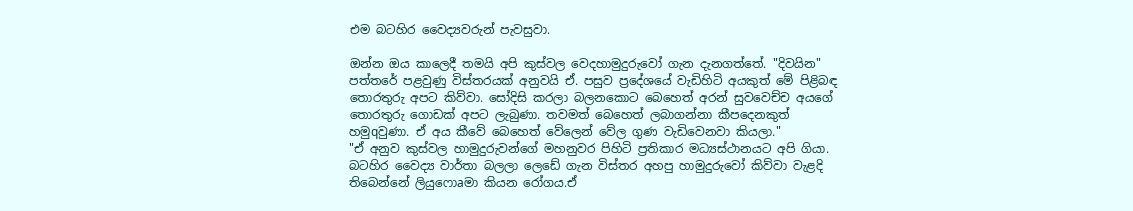එම බටහිර වෛද්‍යවරුන් පැවසුවා.

ඔන්න ඔය කාලෙදී තමයි අපි කුස්‌වල වෙදහාමුදුරුවෝ ගැන දැනගත්තේ. "දිවයින" පත්තරේ පළවුණු විස්‌තරයක්‌ අනුවයි ඒ. පසුව ප්‍රදේශයේ වැඩිහිටි අයකුත් මේ පිළිබඳ තොරතුරු අපට කිව්වා. සෝදිසි කරලා බලනකොට බෙහෙත් අරන් සුවවෙච්ච අයගේ තොරතුරු ගොඩක්‌ අපට ලැබුණා. තවමත් බෙහෙත් ලබාගන්නා කීපදෙනකුත් හමුqවුණා. ඒ අය කීවේ බෙහෙත් වේලෙන් වේල ගුණ වැඩිවෙනවා කියලා."
"ඒ අනුව කුස්‌වල හාමුදුරුවන්ගේ මහනුවර පිහිටි ප්‍රතිකාර මධ්‍යස්‌ථානයට අපි ගියා. බටහිර වෛද්‍ය වාර්තා බලලා ලෙඩේ ගැන විස්‌තර අහපු හාමුදුරුවෝ කිව්වා වැළදි තිබෙන්නේ ලියුෆොaමා කියන රෝගය.ඒ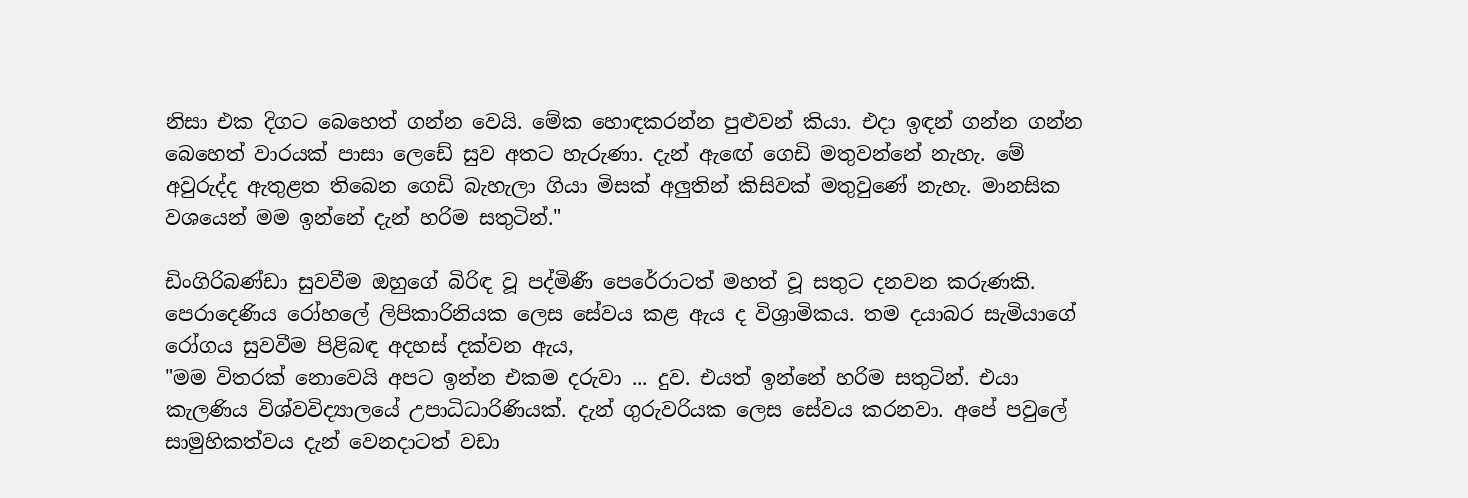නිසා එක දිගට බෙහෙත් ගන්න වෙයි. මේක හොඳකරන්න පුළුවන් කියා. එදා ඉඳන් ගන්න ගන්න බෙහෙත් වාරයක්‌ පාසා ලෙඩේ සුව අතට හැරුණා. දැන් ඇඟේ ගෙඩි මතුවන්නේ නැහැ. මේ අවුරුද්ද ඇතුළත තිබෙන ගෙඩි බැහැලා ගියා මිසක්‌ අලුතින් කිසිවක්‌ මතුවුණේ නැහැ. මානසික වශයෙන් මම ඉන්නේ දැන් හරිම සතුටින්."

ඩිංගිරිබණ්‌ඩා සුවවීම ඔහුගේ බිරිඳ වූ පද්මිණී පෙරේරාටත් මහත් වූ සතුට දනවන කරුණකි. පෙරාදෙණිය රෝහලේ ලිපිකාරිනියක ලෙස සේවය කළ ඇය ද විශ්‍රාමිකය. තම දයාබර සැමියාගේ රෝගය සුවවීම පිළිබඳ අදහස්‌ දක්‌වන ඇය,
"මම විතරක්‌ නොවෙයි අපට ඉන්න එකම දරුවා ... දුව. එයත් ඉන්නේ හරිම සතුටින්. එයා කැලණිය විශ්වවිද්‍යාලයේ උපාධිධාරිණියක්‌. දැන් ගුරුවරියක ලෙස සේවය කරනවා. අපේ පවුලේ සාමුහිකත්වය දැන් වෙනදාටත් වඩා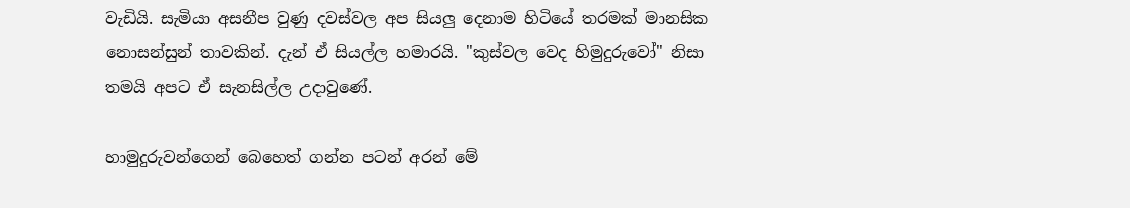වැඩියි. සැමියා අසනීප වුණු දවස්‌වල අප සියලු දෙනාම හිටියේ තරමක්‌ මානසික නොසන්සුන් තාවකින්. දැන් ඒ සියල්ල හමාරයි. "කුස්‌වල වෙද හිමුදුරුවෝ" නිසා තමයි අපට ඒ සැනසිල්ල උදාවුණේ.

හාමුදුරුවන්ගෙන් බෙහෙත් ගන්න පටන් අරන් මේ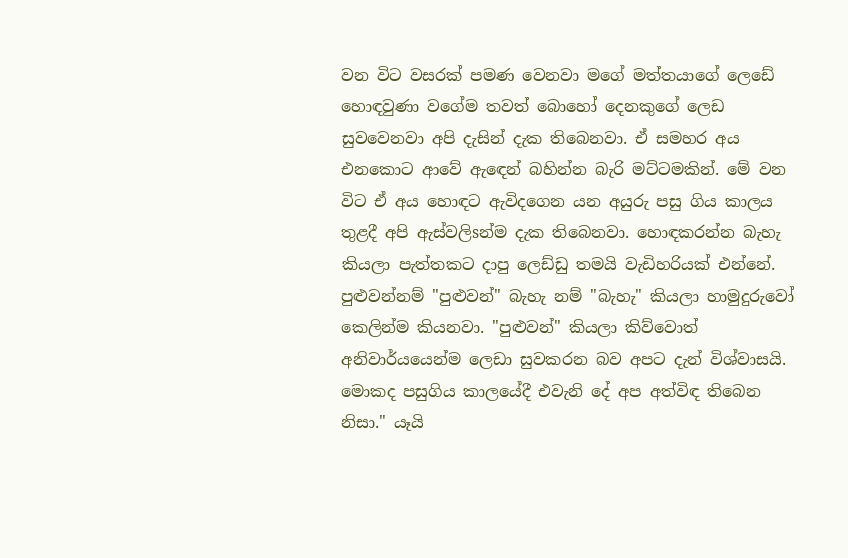වන විට වසරක්‌ පමණ වෙනවා මගේ මත්තයාගේ ලෙඩේ හොඳවුණා වගේම තවත් බොහෝ දෙනකුගේ ලෙඩ සුවවෙනවා අපි දැසින් දැක තිබෙනවා. ඒ සමහර අය එනකොට ආවේ ඇඳෙන් බහින්න බැරි මට්‌ටමකින්. මේ වන විට ඒ අය හොඳට ඇවිදගෙන යන අයුරු පසු ගිය කාලය තුළදී අපි ඇස්‌වලිsන්ම දැක තිබෙනවා. හොඳකරන්න බැහැ කියලා පැත්තකට දාපු ලෙඩ්ඩු තමයි වැඩිහරියක්‌ එන්නේ. පුළුවන්නම් "පුළුවන්" බැහැ නම් "බැහැ" කියලා හාමුදුරුවෝ කෙලින්ම කියනවා. "පුළුවන්" කියලා කිව්වොත් අනිවාර්යයෙන්ම ලෙඩා සුවකරන බව අපට දැන් විශ්වාසයි. මොකද පසුගිය කාලයේදී එවැනි දේ අප අත්විඳ තිබෙන නිසා." යෑයි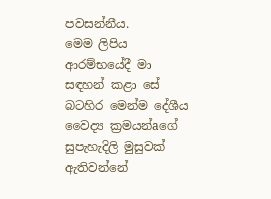පවසන්නීය.
මෙම ලිපිය ආරම්භයේදී මා සඳහන් කළා සේ බටහිර මෙන්ම දේශීය වෛද්‍ය ක්‍රමයන්aගේ සුපැහැදිලි මුසුවක්‌ ඇතිවන්නේ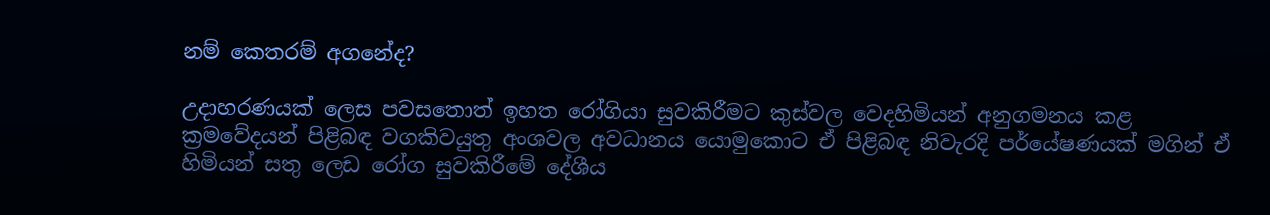නම් කෙතරම් අගනේද?

උදාහරණයක්‌ ලෙස පවසතොත් ඉහත රෝගියා සුවකිරීමට කුස්‌වල වෙදහිමියන් අනුගමනය කළ ක්‍රමවේදයන් පිළිබඳ වගකිවයුතු අංශවල අවධානය යොමුකොට ඒ පිළිබඳ නිවැරදි පර්යේෂණයක්‌ මගින් ඒ හිමියන් සතු ලෙඩ රෝග සුවකිරීමේ දේශීය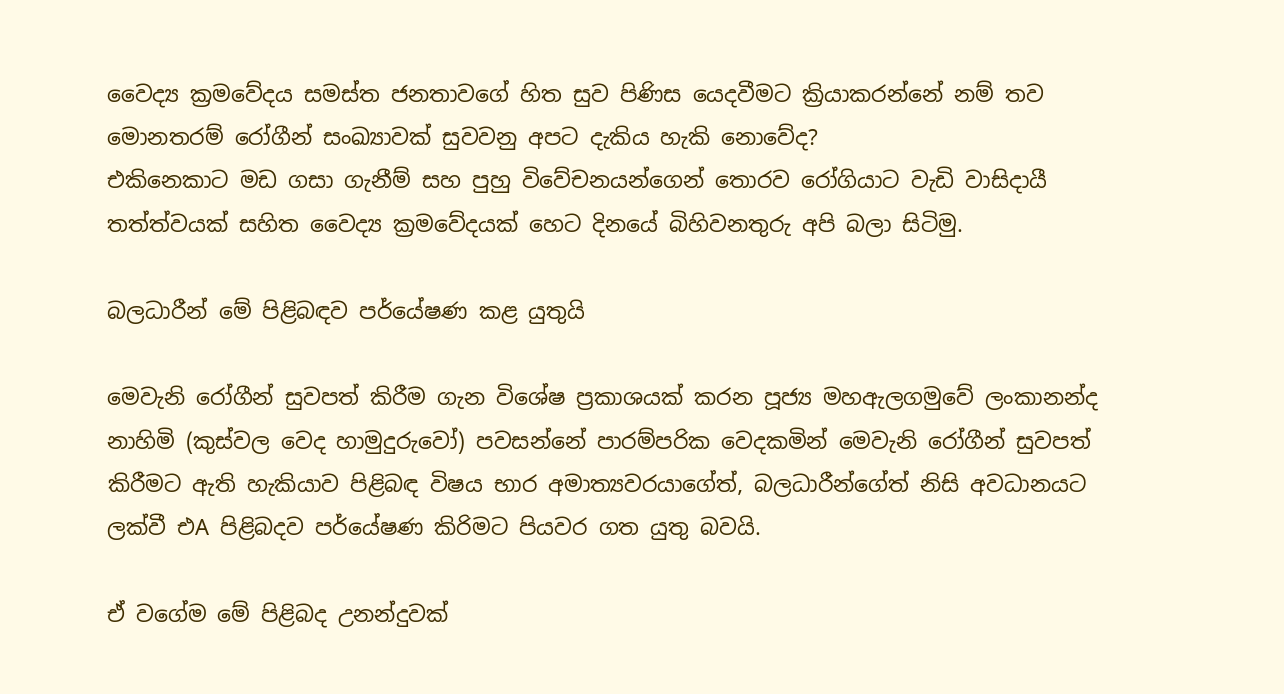වෛද්‍ය ක්‍රමවේදය සමස්‌ත ජනතාවගේ හිත සුව පිණිස යෙදවීමට ක්‍රියාකරන්නේ නම් තව මොනතරම් රෝගීන් සංඛ්‍යාවක්‌ සුවවනු අපට දැකිය හැකි නොවේද?
එකිනෙකාට මඩ ගසා ගැනීම් සහ පුහු විවේචනයන්ගෙන් තොරව රෝගියාට වැඩි වාසිදායී තත්ත්වයක්‌ සහිත වෛද්‍ය ක්‍රමවේදයක්‌ හෙට දිනයේ බිහිවනතුරු අපි බලා සිටිමු.

බලධාරීන් මේ පිළිබඳව පර්යේෂණ කළ යුතුයි

මෙවැනි රෝගීන් සුවපත් කිරීම ගැන විශේෂ ප්‍රකාශයක්‌ කරන පූජ්‍ය මහඇලගමුවේ ලංකානන්ද නාහිමි (කුස්‌වල වෙද හාමුදුරුවෝ) පවසන්නේ පාරම්පරික වෙදකමින් මෙවැනි රෝගීන් සුවපත් කිරීමට ඇති හැකියාව පිළිබඳ විෂය භාර අමාත්‍යවරයාගේත්, බලධාරීන්ගේත් නිසි අවධානයට ලක්‌වී එA පිළිබදව පර්යේෂණ කිරිමට පියවර ගත යුතු බවයි.

ඒ වගේම මේ පිළිබද උනන්දුවක්‌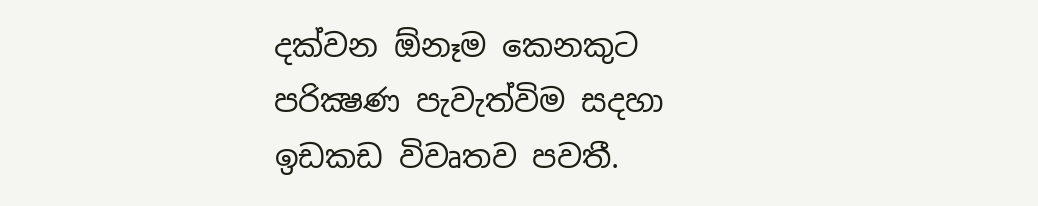දක්‌වන ඕනෑම කෙනකුට පරික්‍ෂණ පැවැත්විම සදහා ඉඩකඩ විවෘතව පවතී.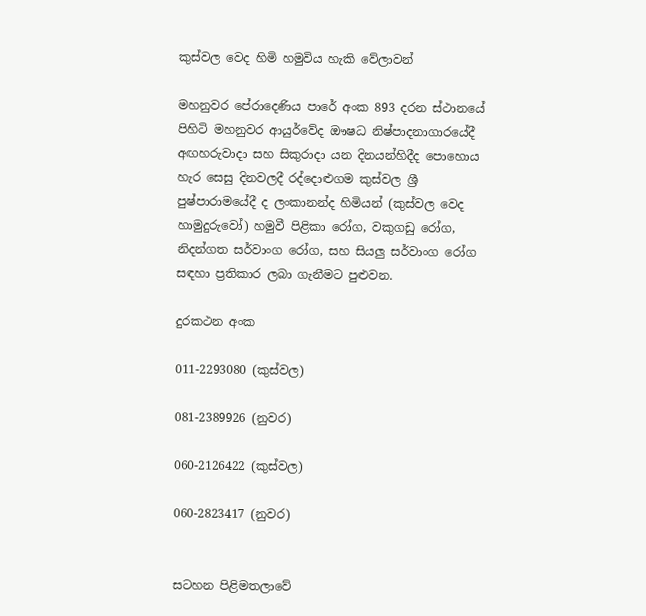කුස්‌වල වෙද හිමි හමුවිය හැකි වේලාවන්

මහනුවර පේරාදෙණිය පාරේ අංක 893 දරන ස්‌ථානයේ පිහිටි මහනුවර ආයුර්වේද ඖෂධ නිෂ්පාදනාගාරයේදී අඟහරුවාදා සහ සිකුරාදා යන දිනයන්හිදීද පොහොය හැර සෙසු දිනවලදී රද්දොළුගම කුස්‌වල ශ්‍රී පුෂ්පාරාමයේදී ද ලංකානන්ද හිමියන් (කුස්‌වල වෙද හාමුදුරුවෝ) හමුවී පිළිකා රෝග, වකුගඩු රෝග, නිදන්ගත සර්වාංග රෝග, සහ සියලු සර්වාංග රෝග සඳහා ප්‍රතිකාර ලබා ගැනීමට පුළුවන.

දුරකථන අංක

011-2293080 (කුස්‌වල)

081-2389926 (නුවර)

060-2126422 (කුස්‌වල)

060-2823417 (නුවර)


සටහන පිළිමතලාවේ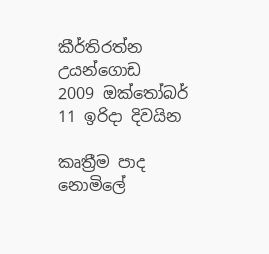කීර්තිරත්න උයන්ගොඩ
2009 ඔක්‌තෝබර්  11 ඉරිදා දිවයින

කෘත්‍රීම පාද නොමිලේ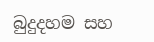බුදුදහම සහ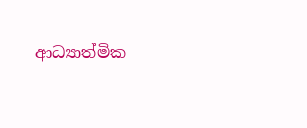ආධ්‍යාත්මික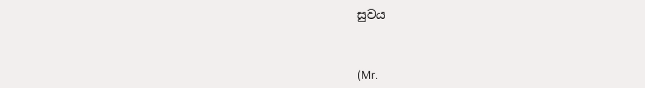සුවය



(Mr.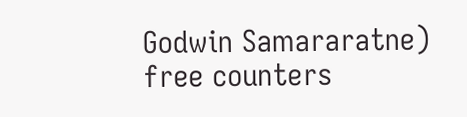Godwin Samararatne)
free counters